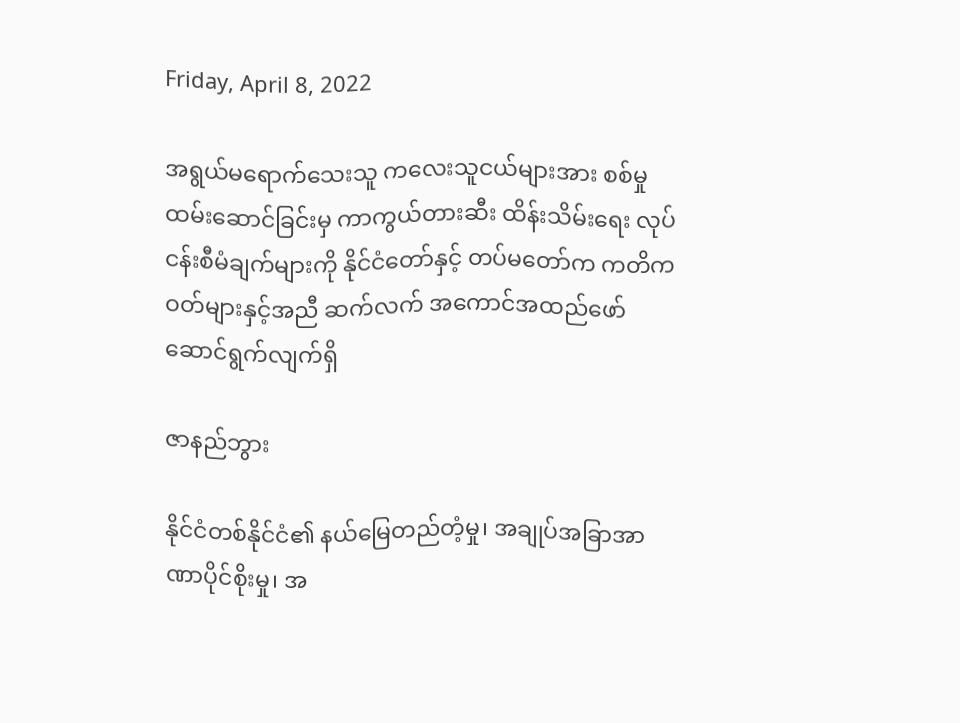Friday, April 8, 2022

အရွယ်မရောက်သေးသူ ကလေးသူငယ်များအား စစ်မှုထမ်းဆောင်ခြင်းမှ ကာကွယ်တားဆီး ထိန်းသိမ်းရေး လုပ်ငန်းစီမံချက်များကို နိုင်ငံတော်နှင့် တပ်မတော်က ကတိကဝတ်များနှင့်အညီ ဆက်လက် အကောင်အထည်ဖော် ဆောင်ရွက်လျက်ရှိ

ဇာနည်ဘွား

နိုင်ငံတစ်နိုင်ငံ၏ နယ်မြေတည်တံ့မှု၊ အချုပ်အခြာအာဏာပိုင်စိုးမှု၊ အ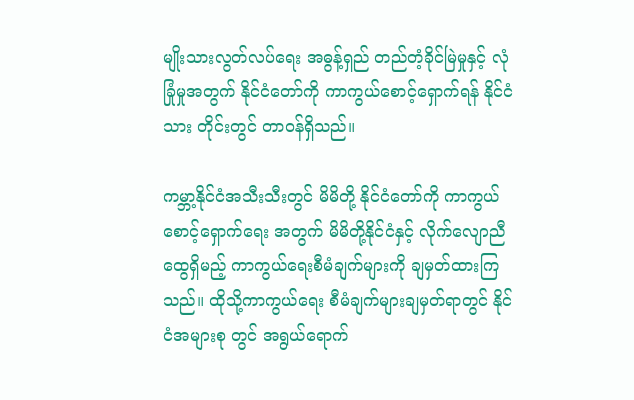မျိုးသားလွတ်လပ်ရေး အဓွန့်ရှည် တည်တံ့ခိုင်မြဲမှုနှင့် လုံခြုံမှုအတွက် နိုင်ငံတော်ကို ကာကွယ်စောင့်ရှောက်ရန် နိုင်ငံသား တိုင်းတွင် တာဝန်ရှိသည်။

ကမ္ဘာ့နိုင်ငံအသီးသီးတွင် မိမိတို့ နိုင်ငံတော်ကို ကာကွယ်စောင့်ရှောက်ရေး အတွက် မိမိတို့နိုင်ငံနှင့် လိုက်လျောညီထွေရှိမည့် ကာကွယ်ရေးစီမံချက်များကို ချမှတ်ထားကြသည်။ ထိုသို့ကာကွယ်ရေး စီမံချက်များချမှတ်ရာတွင် နိုင်ငံအများစု တွင် အရွယ်ရောက်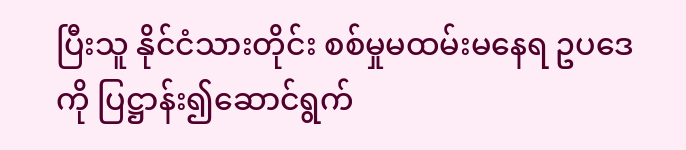ပြီးသူ နိုင်ငံသားတိုင်း စစ်မှုမထမ်းမနေရ ဥပဒေကို ပြဋ္ဌာန်း၍ဆောင်ရွက်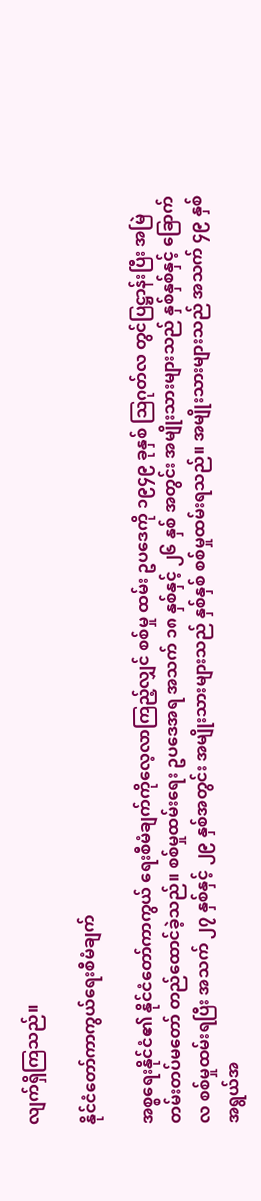လျက်ရှိကြသည်။

နိုင်ငံတော်ကာကွယ်ရေးစီမံချက်

အစ္စရေးနိုင်ငံ၏ နိုင်ငံတော်ကာကွယ် ရေးစီမံချက်ကိုလေ့လာကြည့်လျှင် စစ်မှု ထမ်း ဥပဒေကို ၁၉၄၉ ခုနှစ် ဩဂုတ်လ တွင်ပြဋ္ဌာန်းပြီး အမြဲတမ်းတပ်မတော် တည်ထောင်ခဲ့သည်။ စစ်မှုထမ်းရေး ဥပဒေအရ အသက် ၁၈ နှစ်နှင့် ၂၆ နှစ် အတွင်း အမျိုးသားများသည် နှစ်နှစ်နှင့် ခြောက်လ စစ်မှုထမ်းရပြီး အသက် ၂၇ နှစ်နှင့် ၂၉ နှစ်အတွင်း အမျိုးသားများသည် နှစ်နှစ် စစ်မှုထမ်းရသည်။ အမျိုးသားများသည် အသက် ၄၉ နှစ် အရွယ်အ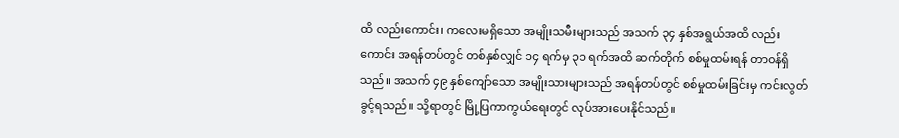ထိ လည်းကောင်း၊ ကလေးမရှိသော အမျိုးသမီးများသည် အသက် ၃၄ နှစ်အရွယ်အထိ လည်းကောင်း အရန်တပ်တွင် တစ်နှစ်လျှင် ၁၄ ရက်မှ ၃၁ ရက်အထိ ဆက်တိုက် စစ်မှုထမ်းရန် တာဝန်ရှိသည်။ အသက် ၄၉ နှစ်ကျော်သော အမျိုးသားများသည် အရန်တပ်တွင် စစ်မှုထမ်းခြင်းမှ ကင်းလွတ်ခွင့်ရသည်။ သို့ရာတွင် မြို့ပြကာကွယ်ရေးတွင် လုပ်အားပေးနိုင်သည်။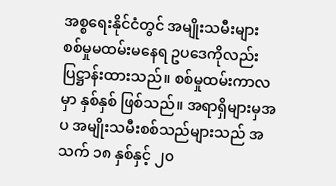အစ္စရေးနိုင်ငံတွင် အမျိုးသမီးများ စစ်မှုမထမ်းမနေရ ဥပဒေကိုလည်း ပြဋ္ဌာန်းထားသည်။ စစ်မှုထမ်းကာလမှာ နှစ်နှစ် ဖြစ်သည်။ အရာရှိများမှအပ အမျိုးသမီးစစ်သည်များသည် အသက် ၁၈ နှစ်နှင့် ၂၀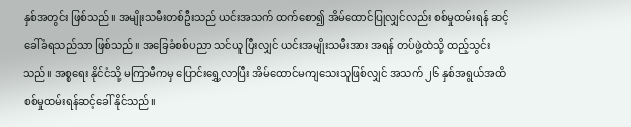နှစ်အတွင်း ဖြစ်သည်။ အမျိုးသမီးတစ်ဦးသည် ယင်းအသက် ထက်စော၍ အိမ်ထောင်ပြုလျှင်လည်း စစ်မှုထမ်းရန် ဆင့်ခေါ်ခံရသည်သာ ဖြစ်သည်။ အခြေခံစစ်ပညာ သင်ယူ ပြီးလျှင် ယင်းအမျိုးသမီးအား အရန် တပ်ဖွဲ့ထဲသို့ ထည့်သွင်းသည်။ အစ္စရေး နိုင်ငံသို့ မကြာမီကမှ ပြောင်းရွှေ့လာပြီး အိမ်ထောင်မကျသေးသူဖြစ်လျှင် အသက် ၂၆ နှစ်အရွယ်အထိ စစ်မှုထမ်းရန်ဆင့်ခေါ် နိုင်သည်။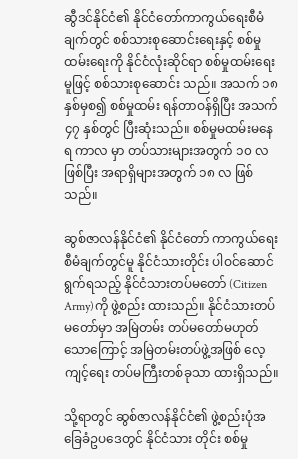ဆွီဒင်နိုင်ငံ၏ နိုင်ငံတော်ကာကွယ်ရေးစီမံချက်တွင် စစ်သားစုဆောင်းရေးနှင့် စစ်မှုထမ်းရေးကို နိုင်ငံလုံးဆိုင်ရာ စစ်မှုထမ်းရေးမူဖြင့် စစ်သားစုဆောင်း သည်။ အသက် ၁၈ နှစ်မှစ၍ စစ်မှုထမ်း ရန်တာဝန်ရှိပြီး အသက် ၄၇ နှစ်တွင် ပြီးဆုံးသည်။ စစ်မှုမထမ်းမနေရ ကာလ မှာ တပ်သားများအတွက် ၁၀ လဖြစ်ပြီး အရာရှိများအတွက် ၁၈ လ ဖြစ်သည်။

ဆွစ်ဇာလန်နိုင်ငံ၏ နိုင်ငံတော် ကာကွယ်ရေးစီမံချက်တွင်မူ နိုင်ငံသားတိုင်း ပါဝင်ဆောင်ရွက်ရသည့် နိုင်ငံသားတပ်မတော် (Citizen Army)ကို ဖွဲ့စည်း ထားသည်။ နိုင်ငံသားတပ်မတော်မှာ အမြဲတမ်း တပ်မတော်မဟုတ်သောကြောင့် အမြဲတမ်းတပ်ဖွဲ့အဖြစ် လေ့ကျင့်ရေး တပ်မကြီးတစ်ခုသာ ထားရှိသည်။

သို့ရာတွင် ဆွစ်ဇာလန်နိုင်ငံ၏ ဖွဲ့စည်းပုံအခြေခံဥပဒေတွင် နိုင်ငံသား တိုင်း စစ်မှု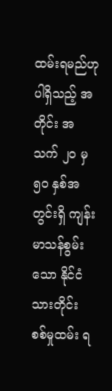ထမ်းရမည်ဟု ပါရှိသည့် အတိုင်း အသက် ၂၀ မှ ၅၀ နှစ်အတွင်းရှိ ကျန်းမာသန်စွမ်းသော နိုင်ငံသားတိုင်း စစ်မှုထမ်း ရ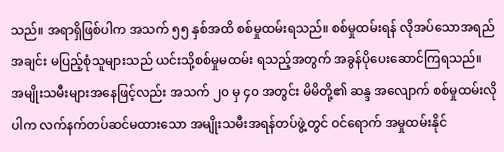သည်။ အရာရှိဖြစ်ပါက အသက် ၅၅ နှစ်အထိ စစ်မှုထမ်းရသည်။ စစ်မှုထမ်းရန် လိုအပ်သောအရည်အချင်း မပြည့်စုံသူများသည် ယင်းသို့စစ်မှုမထမ်း ရသည့်အတွက် အခွန်ပိုပေးဆောင်ကြရသည်။ အမျိုးသမီးများအနေဖြင့်လည်း အသက် ၂၀ မှ ၄၀ အတွင်း မိမိတို့၏ ဆန္ဒ အလျောက် စစ်မှုထမ်းလိုပါက လက်နက်တပ်ဆင်မထားသော အမျိုးသမီးအရန်တပ်ဖွဲ့တွင် ဝင်ရောက် အမှုထမ်းနိုင်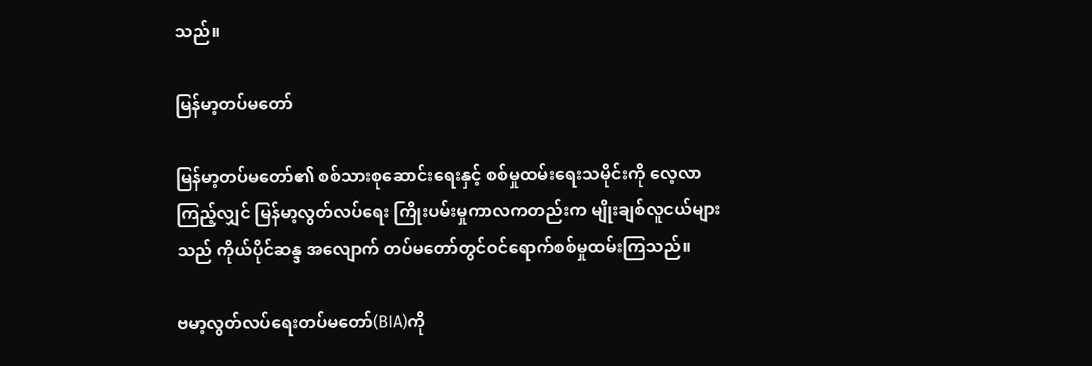သည်။

မြန်မာ့တပ်မတော်

မြန်မာ့တပ်မတော်၏ စစ်သားစုဆောင်းရေးနှင့် စစ်မှုထမ်းရေးသမိုင်းကို လေ့လာကြည့်လျှင် မြန်မာ့လွတ်လပ်ရေး ကြိုးပမ်းမှုကာလကတည်းက မျိုးချစ်လူငယ်များသည် ကိုယ်ပိုင်ဆန္ဒ အလျောက် တပ်မတော်တွင်ဝင်ရောက်စစ်မှုထမ်းကြသည်။

ဗမာ့လွတ်လပ်ရေးတပ်မတော်(BIA)ကို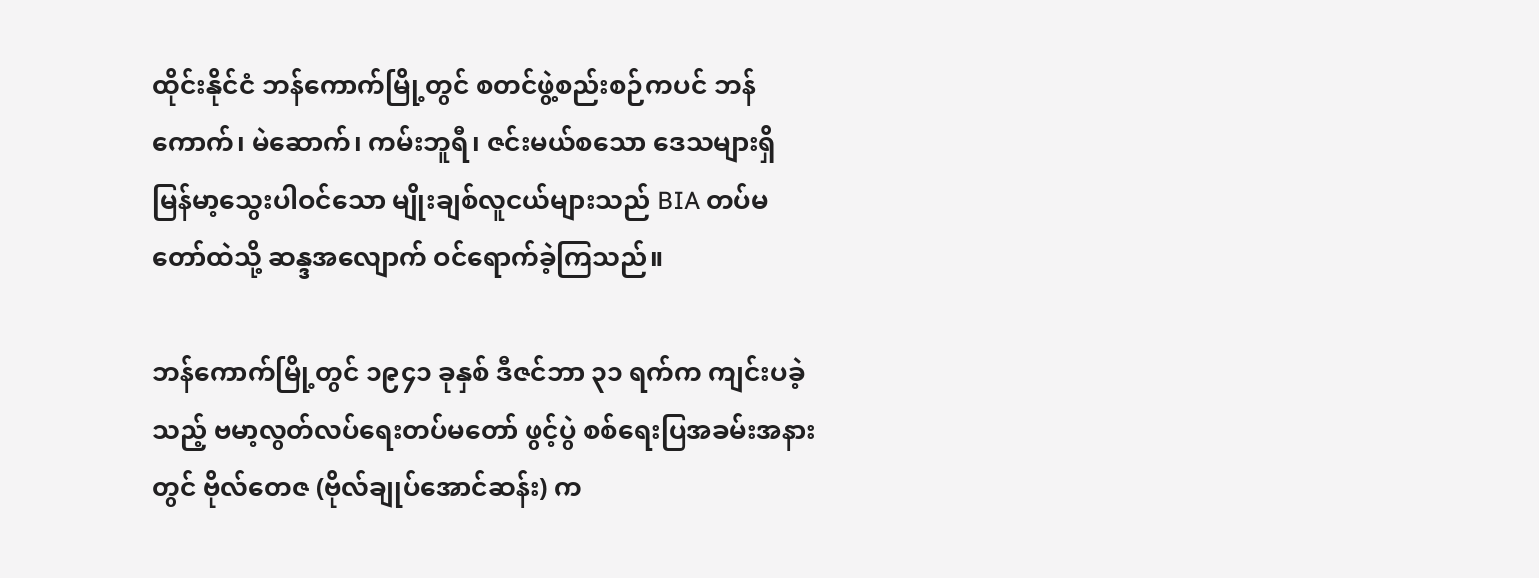ထိုင်းနိုင်ငံ ဘန်ကောက်မြို့တွင် စတင်ဖွဲ့စည်းစဉ်ကပင် ဘန်ကောက်၊ မဲဆောက်၊ ကမ်းဘူရီ၊ ဇင်းမယ်စသော ဒေသများရှိ မြန်မာ့သွေးပါဝင်သော မျိုးချစ်လူငယ်များသည် BIA တပ်မတော်ထဲသို့ ဆန္ဒအလျောက် ဝင်ရောက်ခဲ့ကြသည်။

ဘန်ကောက်မြို့တွင် ၁၉၄၁ ခုနှစ် ဒီဇင်ဘာ ၃၁ ရက်က ကျင်းပခဲ့သည့် ဗမာ့လွတ်လပ်ရေးတပ်မတော် ဖွင့်ပွဲ စစ်ရေးပြအခမ်းအနားတွင် ဗိုလ်တေဇ (ဗိုလ်ချုပ်အောင်ဆန်း) က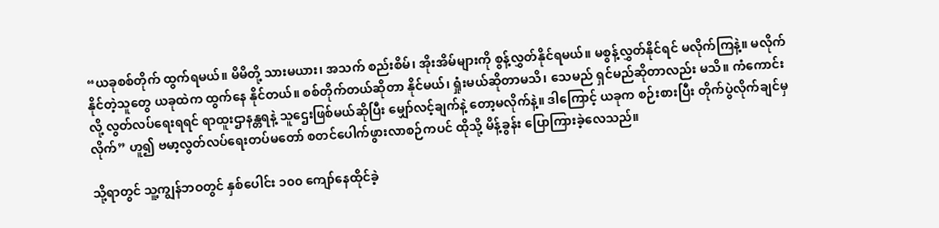“ယခုစစ်တိုက် ထွက်ရမယ်။ မိမိတို့ သားမယား၊ အသက် စည်းစိမ်၊ အိုးအိမ်များကို စွန့်လွှတ်နိုင်ရမယ်။ မစွန့်လွှတ်နိုင်ရင် မလိုက်ကြနဲ့။ မလိုက်နိုင်တဲ့သူတွေ ယခုထဲက ထွက်နေ နိုင်တယ်။ စစ်တိုက်တယ်ဆိုတာ နိုင်မယ်၊ ရှုံးမယ်ဆိုတာမသိ၊ သေမည် ရှင်မည်ဆိုတာလည်း မသိ။ ကံကောင်းလို့ လွတ်လပ်ရေးရရင် ရာထူးဌာနန္တရနဲ့ သူဌေးဖြစ်မယ်ဆိုပြီး မျှော်လင့်ချက်နဲ့ တော့မလိုက်နဲ့။ ဒါကြောင့် ယခုက စဉ်းစားပြီး တိုက်ပွဲလိုက်ချင်မှ လိုက်” ဟူ၍ ဗမာ့လွတ်လပ်ရေးတပ်မတော် စတင်ပေါက်ဖွားလာစဉ်ကပင် ထိုသို့ မိန့်ခွန်း ပြောကြားခဲ့လေသည်။

သို့ရာတွင် သူ့ကျွန်ဘဝတွင် နှစ်ပေါင်း ၁၀၀ ကျော်နေထိုင်ခဲ့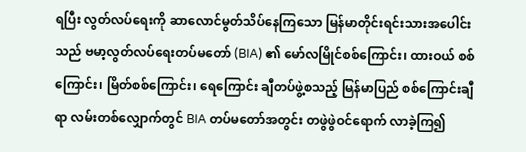ရပြီး လွတ်လပ်ရေးကို ဆာလောင်မွတ်သိပ်နေကြသော မြန်မာတိုင်းရင်းသားအပေါင်းသည် ဗမာ့လွတ်လပ်ရေးတပ်မတော် (BIA) ၏ မော်လမြိုင်စစ်ကြောင်း၊ ထားဝယ် စစ်ကြောင်း၊ မြိတ်စစ်ကြောင်း၊ ရေကြောင်း ချီတပ်ဖွဲ့စသည့် မြန်မာပြည် စစ်ကြောင်းချီရာ လမ်းတစ်လျှောက်တွင် BIA တပ်မတော်အတွင်း တဖွဲဖွဲဝင်ရောက် လာခဲ့ကြ၍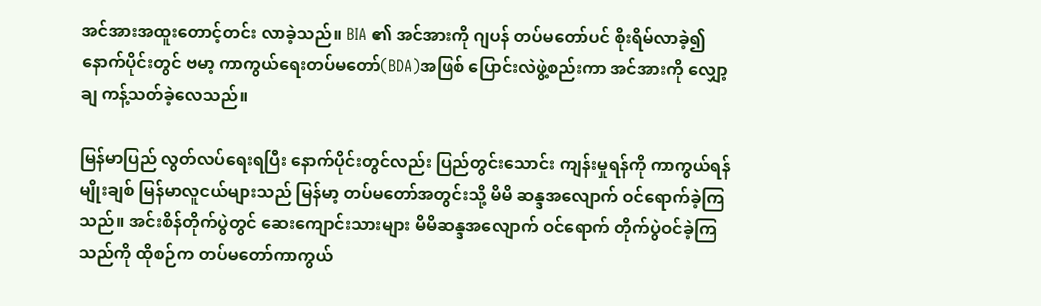အင်အားအထူးတောင့်တင်း လာခဲ့သည်။ BIA ၏ အင်အားကို ဂျပန် တပ်မတော်ပင် စိုးရိမ်လာခဲ့၍ နောက်ပိုင်းတွင် ဗမာ့ ကာကွယ်ရေးတပ်မတော်(BDA)အဖြစ် ပြောင်းလဲဖွဲ့စည်းကာ အင်အားကို လျှော့ချ ကန့်သတ်ခဲ့လေသည်။

မြန်မာပြည် လွတ်လပ်ရေးရပြီး နောက်ပိုင်းတွင်လည်း ပြည်တွင်းသောင်း ကျန်းမှုရန်ကို ကာကွယ်ရန် မျိုးချစ် မြန်မာလူငယ်များသည် မြန်မာ့ တပ်မတော်အတွင်းသို့ မိမိ ဆန္ဒအလျောက် ဝင်ရောက်ခဲ့ကြသည်။ အင်းစိန်တိုက်ပွဲတွင် ဆေးကျောင်းသားများ မိမိဆန္ဒအလျောက် ဝင်ရောက် တိုက်ပွဲဝင်ခဲ့ကြသည်ကို ထိုစဉ်က တပ်မတော်ကာကွယ်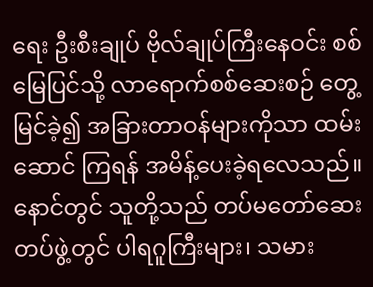ရေး ဦးစီးချုပ် ဗိုလ်ချုပ်ကြီးနေဝင်း စစ်မြေပြင်သို့ လာရောက်စစ်ဆေးစဉ် တွေ့မြင်ခဲ့၍ အခြားတာဝန်များကိုသာ ထမ်းဆောင် ကြရန် အမိန့်ပေးခဲ့ရလေသည်။ နောင်တွင် သူတို့သည် တပ်မတော်ဆေးတပ်ဖွဲ့တွင် ပါရဂူကြီးများ၊ သမား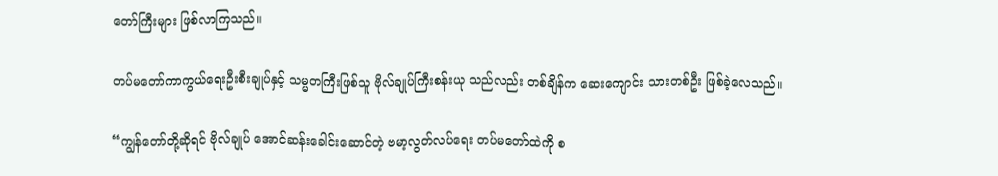တော်ကြီးများ ဖြစ်လာကြသည်။

တပ်မတော်ကာကွယ်ရေးဦးစီးချုပ်နှင့် သမ္မတကြီးဖြစ်သူ ဗိုလ်ချုပ်ကြီးစန်းယု သည်လည်း တစ်ချိန်က ဆေးကျောင်း သားတစ်ဦး ဖြစ်ခဲ့လေသည်။

“ကျွန်တော်တို့ဆိုရင် ဗိုလ်ချုပ် အောင်ဆန်းခေါင်းဆောင်တဲ့ ဗမာ့လွတ်လပ်ရေး တပ်မတော်ထဲကို စ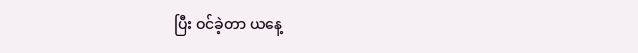ပြီး ဝင်ခဲ့တာ ယနေ့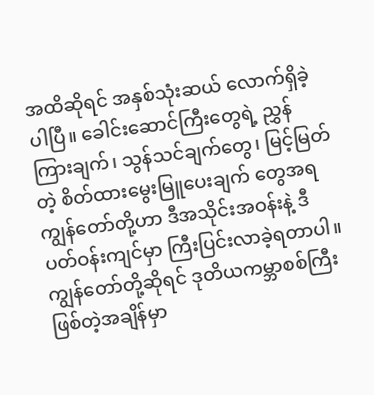အထိဆိုရင် အနှစ်သုံးဆယ် လောက်ရှိခဲ့ပါပြီ။ ခေါင်းဆောင်ကြီးတွေရဲ့ ညွှန်ကြားချက်၊ သွန်သင်ချက်တွေ၊ မြင့်မြတ်တဲ့ စိတ်ထားမွေးမြူပေးချက် တွေအရ ကျွန်တော်တို့ဟာ ဒီအသိုင်းအဝန်းနဲ့ ဒီပတ်ဝန်းကျင်မှာ ကြီးပြင်းလာခဲ့ရတာပါ။ ကျွန်တော်တို့ဆိုရင် ဒုတိယကမ္ဘာစစ်ကြီးဖြစ်တဲ့အချိန်မှာ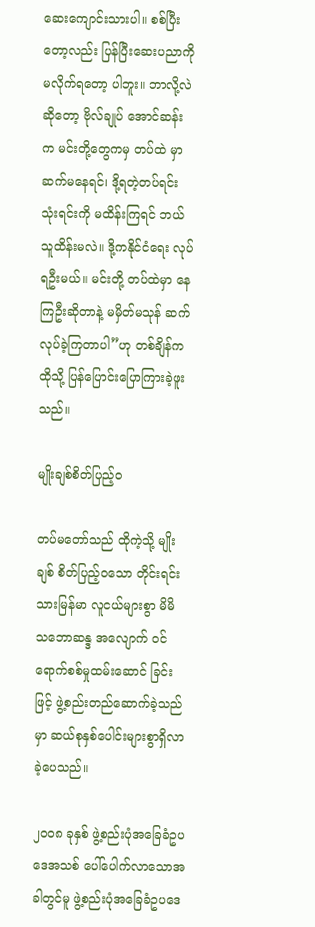ဆေးကျောင်းသားပါ။ စစ်ပြီးတော့လည်း ပြန်ပြီးဆေးပညာကို မလိုက်ရတော့ ပါဘူး။ ဘာလို့လဲဆိုတော့ ဗိုလ်ချုပ် အောင်ဆန်းက မင်းတို့တွေကမှ တပ်ထဲ မှာ ဆက်မနေရင်၊ ဒို့ရတဲ့တပ်ရင်း သုံးရင်းကို မထိန်းကြရင် ဘယ်သူထိန်းမလဲ။ ဒို့ကနိုင်ငံရေး လုပ်ရဦးမယ်။ မင်းတို့ တပ်ထဲမှာ နေကြဦးဆိုတာနဲ့ မမှိတ်မသုန် ဆက်လုပ်ခဲ့ကြတာပါ”ဟု တစ်ချိန်က ထိုသို့ ပြန်ပြောင်းပြောကြားခဲ့ဖူးသည်။

မျိုးချစ်စိတ်ပြည့်ဝ

တပ်မတော်သည် ထိုကဲ့သို့ မျိုးချစ် စိတ်ပြည့်ဝသော တိုင်းရင်းသားမြန်မာ လူငယ်များစွာ မိမိ သဘောဆန္ဒ အလျောက် ဝင်ရောက်စစ်မှုထမ်းဆောင် ခြင်းဖြင့် ဖွဲ့စည်းတည်ဆောက်ခဲ့သည်မှာ ဆယ်စုနှစ်ပေါင်းများစွာရှိလာခဲ့ပေသည်။

၂၀၀၈ ခုနှစ် ဖွဲ့စည်းပုံအခြေခံဥပဒေအသစ် ပေါ်ပေါက်လာသောအခါတွင်မူ ဖွဲ့စည်းပုံအခြေခံဥပဒေ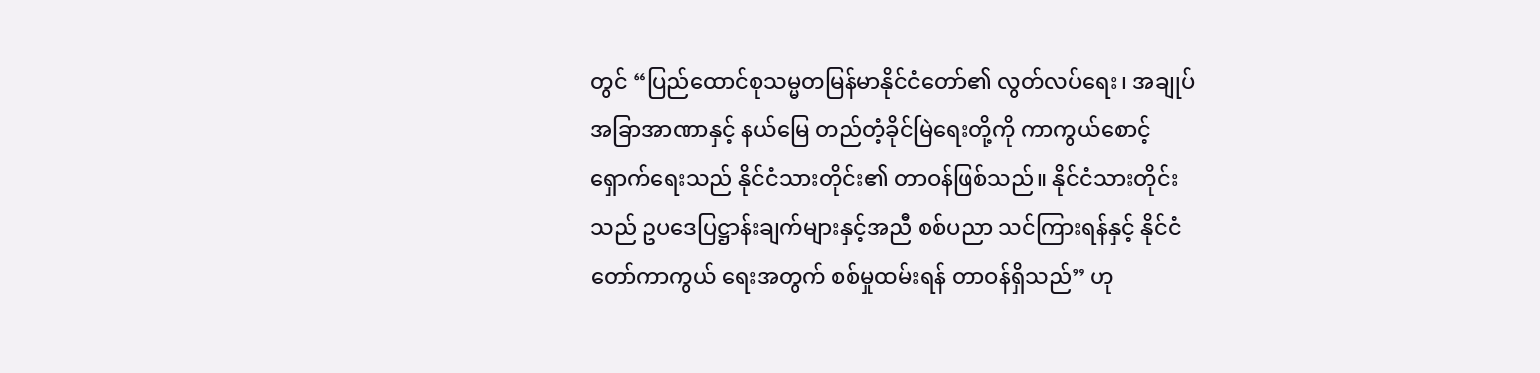တွင် “ပြည်ထောင်စုသမ္မတမြန်မာနိုင်ငံတော်၏ လွတ်လပ်ရေး၊ အချုပ်အခြာအာဏာနှင့် နယ်မြေ တည်တံ့ခိုင်မြဲရေးတို့ကို ကာကွယ်စောင့်ရှောက်ရေးသည် နိုင်ငံသားတိုင်း၏ တာဝန်ဖြစ်သည်။ နိုင်ငံသားတိုင်းသည် ဥပဒေပြဋ္ဌာန်းချက်များနှင့်အညီ စစ်ပညာ သင်ကြားရန်နှင့် နိုင်ငံတော်ကာကွယ် ရေးအတွက် စစ်မှုထမ်းရန် တာဝန်ရှိသည်” ဟု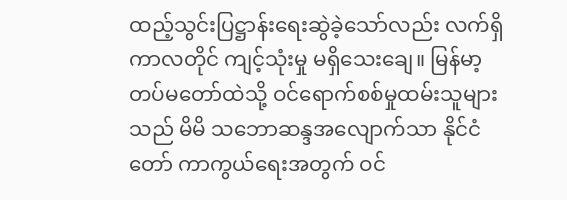ထည့်သွင်းပြဋ္ဌာန်းရေးဆွဲခဲ့သော်လည်း လက်ရှိကာလတိုင် ကျင့်သုံးမှု မရှိသေးချေ။ မြန်မာ့တပ်မတော်ထဲသို့ ဝင်ရောက်စစ်မှုထမ်းသူများသည် မိမိ သဘောဆန္ဒအလျောက်သာ နိုင်ငံတော် ကာကွယ်ရေးအတွက် ဝင်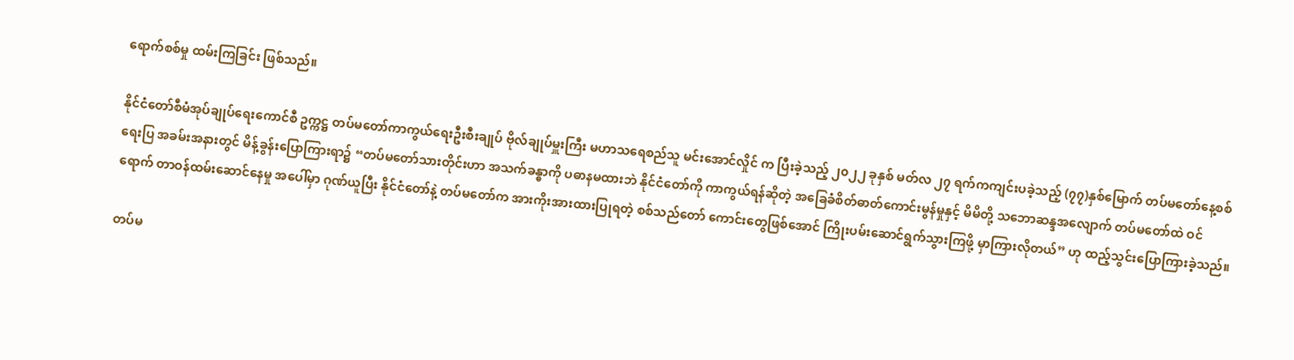ရောက်စစ်မှု ထမ်းကြခြင်း ဖြစ်သည်။

နိုင်ငံတော်စီမံအုပ်ချုပ်ရေးကောင်စီ ဥက္ကဋ္ဌ တပ်မတော်ကာကွယ်ရေးဦးစီးချုပ် ဗိုလ်ချုပ်မှူးကြီး မဟာသရေစည်သူ မင်းအောင်လှိုင် က ပြီးခဲ့သည့် ၂၀၂၂ ခုနှစ် မတ်လ ၂၇ ရက်ကကျင်းပခဲ့သည့် (၇၇)နှစ်မြောက် တပ်မတော်နေ့စစ်ရေးပြ အခမ်းအနားတွင် မိန့်ခွန်းပြောကြားရာ၌ “တပ်မတော်သားတိုင်းဟာ အသက်ခန္ဓာကို ပဓာနမထားဘဲ နိုင်ငံတော်ကို ကာကွယ်ရန်ဆိုတဲ့ အခြေခံစိတ်ဓာတ်ကောင်းမွန်မှုနှင့် မိမိတို့ သဘောဆန္ဒအလျောက် တပ်မတော်ထဲ ဝင်ရောက် တာဝန်ထမ်းဆောင်နေမှု အပေါ်မှာ ဂုဏ်ယူပြီး နိုင်ငံတော်နဲ့ တပ်မတော်က အားကိုးအားထားပြုရတဲ့ စစ်သည်တော် ကောင်းတွေဖြစ်အောင် ကြိုးပမ်းဆောင်ရွက်သွားကြဖို့ မှာကြားလိုတယ်” ဟု ထည့်သွင်းပြောကြားခဲ့သည်။

တပ်မ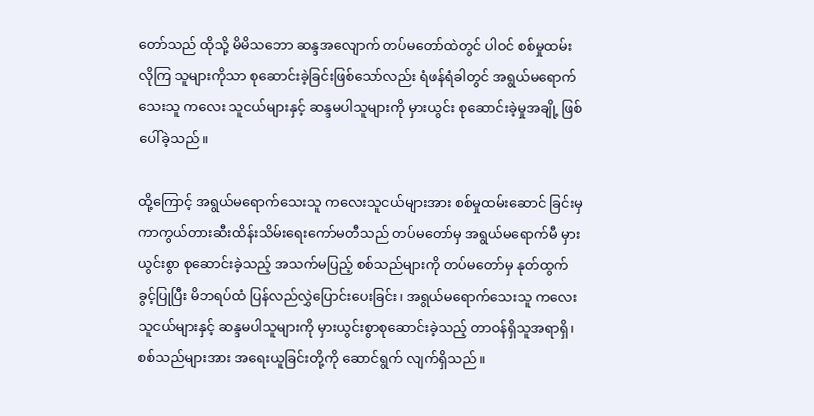တော်သည် ထိုသို့ မိမိသဘော ဆန္ဒအလျောက် တပ်မတော်ထဲတွင် ပါဝင် စစ်မှုထမ်းလိုကြ သူများကိုသာ စုဆောင်းခဲ့ခြင်းဖြစ်သော်လည်း ရံဖန်ရံခါတွင် အရွယ်မရောက်သေးသူ ကလေး သူငယ်များနှင့် ဆန္ဒမပါသူများကို မှားယွင်း စုဆောင်းခဲ့မှုအချို့ ဖြစ်ပေါ်ခဲ့သည်။

ထို့ကြောင့် အရွယ်မရောက်သေးသူ ကလေးသူငယ်များအား စစ်မှုထမ်းဆောင် ခြင်းမှ ကာကွယ်တားဆီးထိန်းသိမ်းရေးကော်မတီသည် တပ်မတော်မှ အရွယ်မရောက်မီ မှားယွင်းစွာ စုဆောင်းခဲ့သည့် အသက်မပြည့် စစ်သည်များကို တပ်မတော်မှ နုတ်ထွက်ခွင့်ပြုပြီး မိဘရပ်ထံ ပြန်လည်လွှဲပြောင်းပေးခြင်း၊ အရွယ်မရောက်သေးသူ ကလေးသူငယ်များနှင့် ဆန္ဒမပါသူများကို မှားယွင်းစွာစုဆောင်းခဲ့သည့် တာဝန်ရှိသူအရာရှိ၊ စစ်သည်များအား အရေးယူခြင်းတို့ကို ဆောင်ရွက် လျက်ရှိသည်။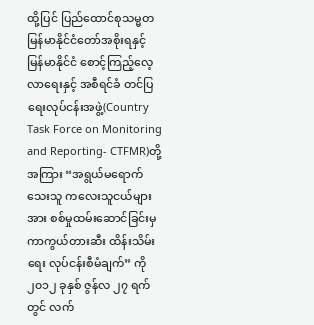ထို့ပြင် ပြည်ထောင်စုသမ္မတ မြန်မာနိုင်ငံတော်အစိုးရနှင့် မြန်မာနိုင်ငံ စောင့်ကြည့်လေ့လာရေးနှင့် အစီရင်ခံ တင်ပြရေးလုပ်ငန်းအဖွဲ့(Country Task Force on Monitoring and Reporting- CTFMR)တို့အကြား “အရွယ်မရောက်သေးသူ ကလေးသူငယ်များအား စစ်မှုထမ်းဆောင်ခြင်းမှ ကာကွယ်တားဆီး ထိန်းသိမ်းရေး လုပ်ငန်းစီမံချက်” ကို ၂၀၁၂ ခုနှစ် ဇွန်လ ၂၇ ရက်တွင် လက်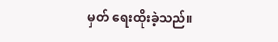မှတ် ရေးထိုးခဲ့သည်။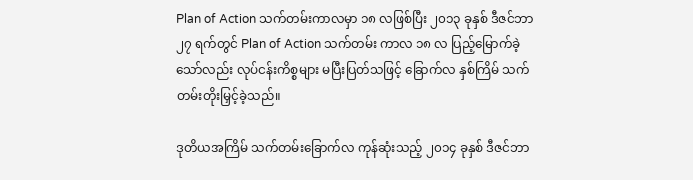Plan of Action သက်တမ်းကာလမှာ ၁၈ လဖြစ်ပြီး ၂၀၁၃ ခုနှစ် ဒီဇင်ဘာ ၂၇ ရက်တွင် Plan of Action သက်တမ်း ကာလ ၁၈ လ ပြည့်မြောက်ခဲ့သော်လည်း လုပ်ငန်းကိစ္စများ မပြီးပြတ်သဖြင့် ခြောက်လ နှစ်ကြိမ် သက်တမ်းတိုးမြှင့်ခဲ့သည်။

ဒုတိယအကြိမ် သက်တမ်းခြောက်လ ကုန်ဆုံးသည့် ၂၀၁၄ ခုနှစ် ဒီဇင်ဘာ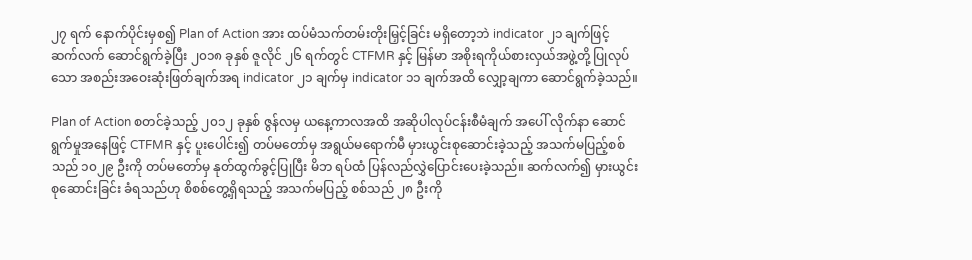၂၇ ရက် နောက်ပိုင်းမှစ၍ Plan of Action အား ထပ်မံသက်တမ်းတိုးမြှင့်ခြင်း မရှိတော့ဘဲ indicator ၂၁ ချက်ဖြင့် ဆက်လက် ဆောင်ရွက်ခဲ့ပြီး ၂၀၁၈ ခုနှစ် ဇူလိုင် ၂၆ ရက်တွင် CTFMR နှင့် မြန်မာ အစိုးရကိုယ်စားလှယ်အဖွဲ့တို့ ပြုလုပ်သော အစည်းအဝေးဆုံးဖြတ်ချက်အရ indicator ၂၁ ချက်မှ indicator ၁၁ ချက်အထိ လျှော့ချကာ ဆောင်ရွက်ခဲ့သည်။

Plan of Action စတင်ခဲ့သည့် ၂၀၁၂ ခုနှစ် ဇွန်လမှ ယနေ့ကာလအထိ အဆိုပါလုပ်ငန်းစီမံချက် အပေါ် လိုက်နာ ဆောင်ရွက်မှုအနေဖြင့် CTFMR နှင့် ပူးပေါင်း၍ တပ်မတော်မှ အရွယ်မရောက်မီ မှားယွင်းစုဆောင်းခဲ့သည့် အသက်မပြည့်စစ်သည် ၁၀၂၉ ဦးကို တပ်မတော်မှ နုတ်ထွက်ခွင့်ပြုပြီး မိဘ ရပ်ထံ ပြန်လည်လွှဲပြောင်းပေးခဲ့သည်။ ဆက်လက်၍ မှားယွင်းစုဆောင်းခြင်း ခံရသည်ဟု စိစစ်တွေ့ရှိရသည့် အသက်မပြည့် စစ်သည် ၂၈ ဦးကို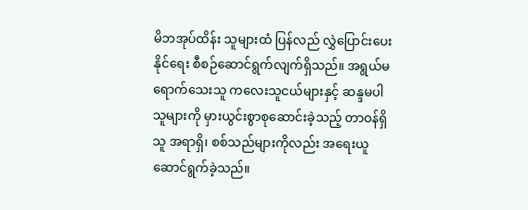မိဘအုပ်ထိန်း သူများထံ ပြန်လည် လွှဲပြောင်းပေးနိုင်ရေး စီစဉ်ဆောင်ရွက်လျက်ရှိသည်။ အရွယ်မရောက်သေးသူ ကလေးသူငယ်များနှင့် ဆန္ဒမပါသူများကို မှားယွင်းစွာစုဆောင်းခဲ့သည့် တာဝန်ရှိသူ အရာရှိ၊ စစ်သည်များကိုလည်း အရေးယူဆောင်ရွက်ခဲ့သည်။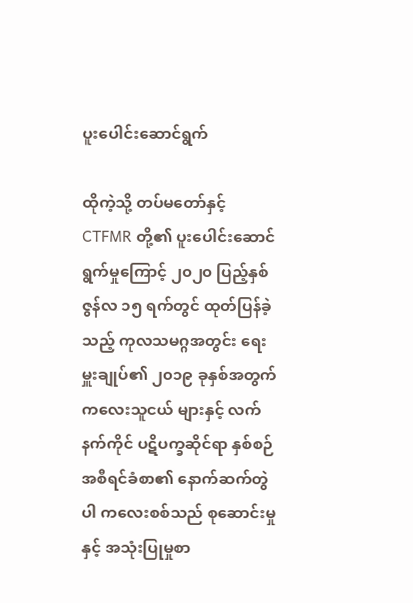ပူးပေါင်းဆောင်ရွက်

ထိုကဲ့သို့ တပ်မတော်နှင့် CTFMR တို့၏ ပူးပေါင်းဆောင်ရွက်မှုကြောင့် ၂၀၂၀ ပြည့်နှစ် ဇွန်လ ၁၅ ရက်တွင် ထုတ်ပြန်ခဲ့သည့် ကုလသမဂ္ဂအတွင်း ရေးမှူးချုပ်၏ ၂၀၁၉ ခုနှစ်အတွက် ကလေးသူငယ် များနှင့် လက်နက်ကိုင် ပဋိပက္ခဆိုင်ရာ နှစ်စဉ်အစီရင်ခံစာ၏ နောက်ဆက်တွဲပါ ကလေးစစ်သည် စုဆောင်းမှုနှင့် အသုံးပြုမှုစာ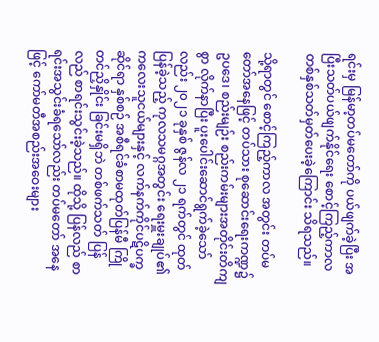ရင်းမှ မြန်မာ့တပ်မတော်ကို ပယ်ဖျက်ခဲ့ပြီး အပြီးသတ်ပယ်ဖျက်နိုင်ရေး စောင့်ကြည့်ကာလ တစ်နှစ်သတ်မှတ်ပေးခဲ့ကြောင်း သိရသည်။

သို့ရာတွင် စောင့်ကြည့်ကာလ အတွင်း တပ်မတော်အနေဖြင့် တပ်သား စုဆောင်းရေးကဏ္ဍ၌ ဥပဒေ၊ စည်းမျဉ်း စည်းကမ်းများအတိုင်းတိကျစွာ လိုက်နာပြီး ပူးပေါင်းဆောင်ရွက်ခဲ့သော် လည်း ၂၀၂၁ ခုနှစ် ဇွန်လ ၂၁ ရက်တွင် ထုတ်ပြန်ခဲ့သည့် ကုလသမဂ္ဂအတွင်း ရေးမှူးချုပ်၏ ကလေးသူငယ်များနှင့် လက်နက်ကိုင်ပဋိပက္ခဆိုင်ရာ နှစ်စဉ် အစီရင်ခံစာမထုတ်ပြန်မီ ကြိုတင်ညှိနှိုင်း ခြင်းမရှိဘဲ တစ်ဖက်သတ် ပြန်လည် စာရင်းသွင်းခဲ့သည်။ ထိုသို့ ပြန်လည် စာရင်းအသွင်းခံရသော်လည်း တပ်မတော် အနေဖြင့် ကော်မတီအစည်းအဝေးများ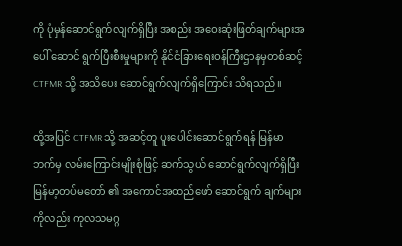ကို ပုံမှန်ဆောင်ရွက်လျက်ရှိပြီး အစည်း အဝေးဆုံးဖြတ်ချက်များအပေါ် ဆောင် ရွက်ပြီးစီးမှုများကို နိုင်ငံခြားရေးဝန်ကြီးဌာနမှတစ်ဆင့် CTFMR သို့ အသိပေး ဆောင်ရွက်လျက်ရှိကြောင်း သိရသည်။

ထို့အပြင် CTFMR သို့ အဆင့်တူ ပူးပေါင်းဆောင်ရွက်ရန် မြန်မာဘက်မှ လမ်းကြောင်းမျိုးစုံဖြင့် ဆက်သွယ် ဆောင်ရွက်လျက်ရှိပြီး မြန်မာ့တပ်မတော် ၏ အကောင်အထည်ဖော် ဆောင်ရွက် ချက်များကိုလည်း ကုလသမဂ္ဂ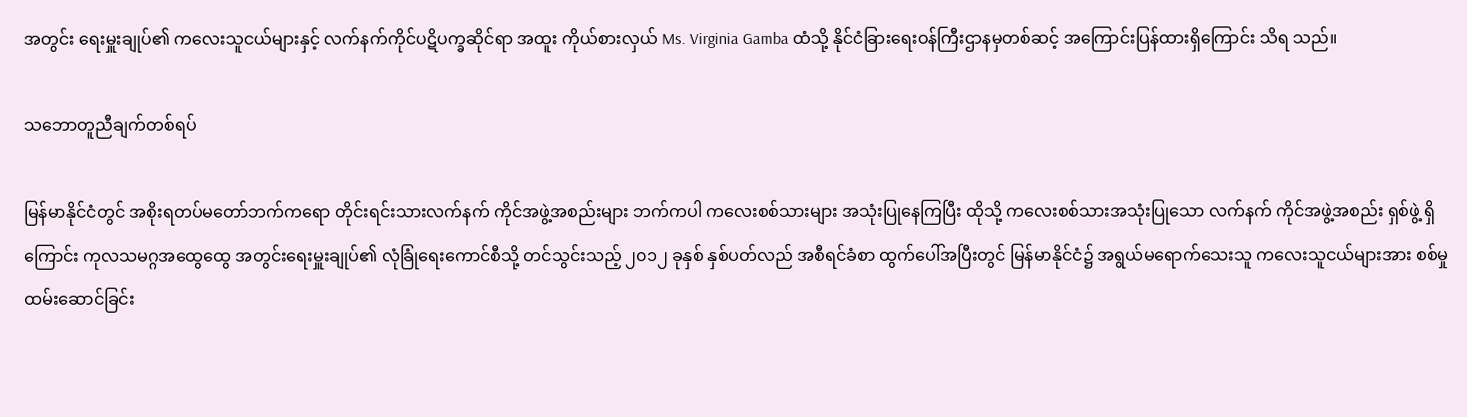အတွင်း ရေးမှူးချုပ်၏ ကလေးသူငယ်များနှင့် လက်နက်ကိုင်ပဋိပက္ခဆိုင်ရာ အထူး ကိုယ်စားလှယ် Ms. Virginia Gamba ထံသို့ နိုင်ငံခြားရေးဝန်ကြီးဌာနမှတစ်ဆင့် အကြောင်းပြန်ထားရှိကြောင်း သိရ သည်။

သဘောတူညီချက်တစ်ရပ်

မြန်မာနိုင်ငံတွင် အစိုးရတပ်မတော်ဘက်ကရော တိုင်းရင်းသားလက်နက် ကိုင်အဖွဲ့အစည်းများ ဘက်ကပါ ကလေးစစ်သားများ အသုံးပြုနေကြပြီး ထိုသို့ ကလေးစစ်သားအသုံးပြုသော လက်နက် ကိုင်အဖွဲ့အစည်း ရှစ်ဖွဲ့ ရှိကြောင်း ကုလသမဂ္ဂအထွေထွေ အတွင်းရေးမှူးချုပ်၏ လုံခြုံရေးကောင်စီသို့ တင်သွင်းသည့် ၂၀၁၂ ခုနှစ် နှစ်ပတ်လည် အစီရင်ခံစာ ထွက်ပေါ်အပြီးတွင် မြန်မာနိုင်ငံ၌ အရွယ်မရောက်သေးသူ ကလေးသူငယ်များအား စစ်မှုထမ်းဆောင်ခြင်း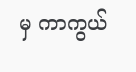မှ ကာကွယ်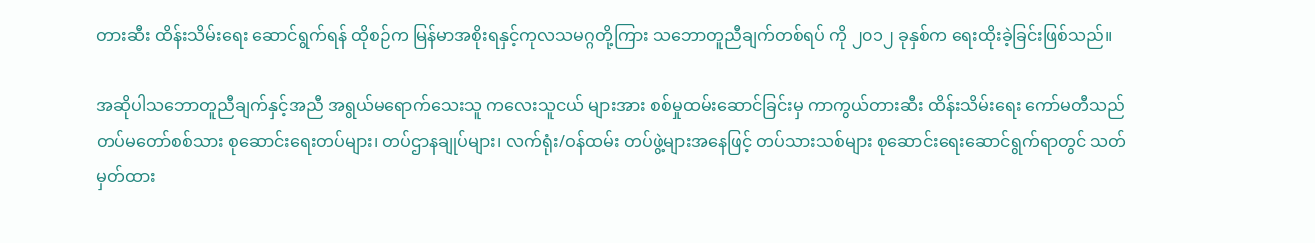တားဆီး ထိန်းသိမ်းရေး ဆောင်ရွက်ရန် ထိုစဉ်က မြန်မာအစိုးရနှင့်ကုလသမဂ္ဂတို့ကြား သဘောတူညီချက်တစ်ရပ် ကို ၂၀၁၂ ခုနှစ်က ရေးထိုးခဲ့ခြင်းဖြစ်သည်။

အဆိုပါသဘောတူညီချက်နှင့်အညီ အရွယ်မရောက်သေးသူ ကလေးသူငယ် များအား စစ်မှုထမ်းဆောင်ခြင်းမှ ကာကွယ်တားဆီး ထိန်းသိမ်းရေး ကော်မတီသည် တပ်မတော်စစ်သား စုဆောင်းရေးတပ်များ၊ တပ်ဌာနချုပ်များ၊ လက်ရုံး/ဝန်ထမ်း တပ်ဖွဲ့များအနေဖြင့် တပ်သားသစ်များ စုဆောင်းရေးဆောင်ရွက်ရာတွင် သတ်မှတ်ထား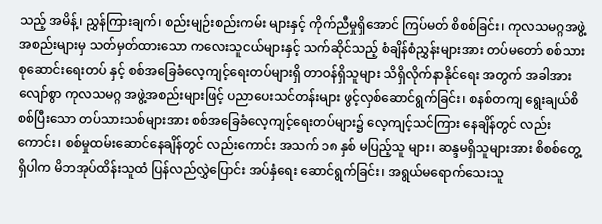သည့် အမိန့်၊ ညွှန်ကြားချက်၊ စည်းမျဉ်းစည်းကမ်း များနှင့် ကိုက်ညီမှုရှိအောင် ကြပ်မတ် စိစစ်ခြင်း၊ ကုလသမဂ္ဂအဖွဲ့အစည်းများမှ သတ်မှတ်ထားသော ကလေးသူငယ်များနှင့် သက်ဆိုင်သည့် စံချိန်စံညွှန်းများအား တပ်မတော် စစ်သားစုဆောင်းရေးတပ် နှင့် စစ်အခြေခံလေ့ကျင့်ရေးတပ်များရှိ တာဝန်ရှိသူများ သိရှိလိုက်နာနိုင်ရေး အတွက် အခါအားလျော်စွာ ကုလသမဂ္ဂ အဖွဲ့အစည်းများဖြင့် ပညာပေးသင်တန်းများ ဖွင့်လှစ်ဆောင်ရွက်ခြင်း၊ စနစ်တကျ ရွေးချယ်စိစစ်ပြီးသော တပ်သားသစ်များအား စစ်အခြေခံလေ့ကျင့်ရေးတပ်များ၌ လေ့ကျင့်သင်ကြား နေချိန်တွင် လည်းကောင်း၊ စစ်မှုထမ်းဆောင်နေချိန်တွင် လည်းကောင်း အသက် ၁၈ နှစ် မပြည့်သူ များ၊ ဆန္ဒမရှိသူများအား စိစစ်တွေ့ရှိပါက မိဘအုပ်ထိန်းသူထံ ပြန်လည်လွှဲပြောင်း အပ်နှံရေး ဆောင်ရွက်ခြင်း၊ အရွယ်မရောက်သေးသူ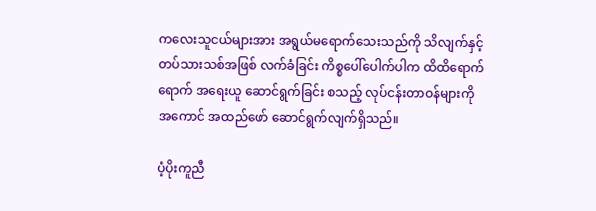ကလေးသူငယ်များအား အရွယ်မရောက်သေးသည်ကို သိလျက်နှင့် တပ်သားသစ်အဖြစ် လက်ခံခြင်း ကိစ္စပေါ်ပေါက်ပါက ထိထိရောက်ရောက် အရေးယူ ဆောင်ရွက်ခြင်း စသည့် လုပ်ငန်းတာဝန်များကို အကောင် အထည်ဖော် ဆောင်ရွက်လျက်ရှိသည်။

ပံ့ပိုးကူညီ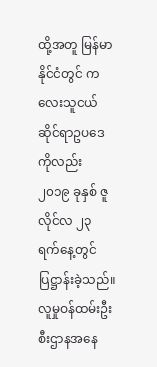ထို့အတူ မြန်မာနိုင်ငံတွင် ကလေးသူငယ်ဆိုင်ရာဥပဒေကိုလည်း ၂၀၁၉ ခုနှစ် ဇူလိုင်လ ၂၃ ရက်နေ့တွင် ပြဋ္ဌာန်းခဲ့သည်။ လူမှုဝန်ထမ်းဦးစီးဌာနအနေ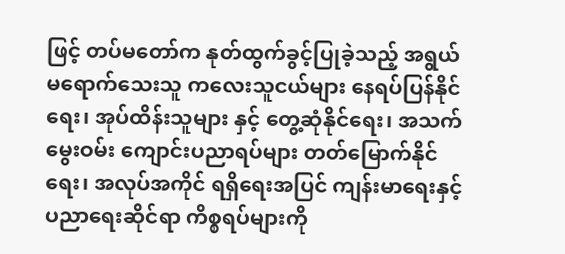ဖြင့် တပ်မတော်က နုတ်ထွက်ခွင့်ပြုခဲ့သည့် အရွယ်မရောက်သေးသူ ကလေးသူငယ်များ နေရပ်ပြန်နိုင်ရေး၊ အုပ်ထိန်းသူများ နှင့် တွေ့ဆုံနိုင်ရေး၊ အသက်မွေးဝမ်း ကျောင်းပညာရပ်များ တတ်မြောက်နိုင်ရေး၊ အလုပ်အကိုင် ရရှိရေးအပြင် ကျန်းမာရေးနှင့် ပညာရေးဆိုင်ရာ ကိစ္စရပ်များကို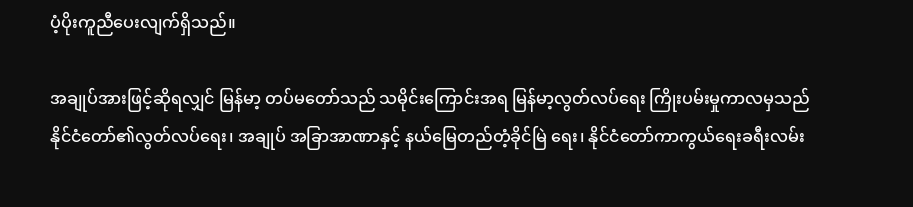ပံ့ပိုးကူညီပေးလျက်ရှိသည်။

အချုပ်အားဖြင့်ဆိုရလျှင် မြန်မာ့ တပ်မတော်သည် သမိုင်းကြောင်းအရ မြန်မာ့လွတ်လပ်ရေး ကြိုးပမ်းမှုကာလမှသည် နိုင်ငံတော်၏လွတ်လပ်ရေး၊ အချုပ် အခြာအာဏာနှင့် နယ်မြေတည်တံ့ခိုင်မြဲ ရေး၊ နိုင်ငံတော်ကာကွယ်ရေးခရီးလမ်း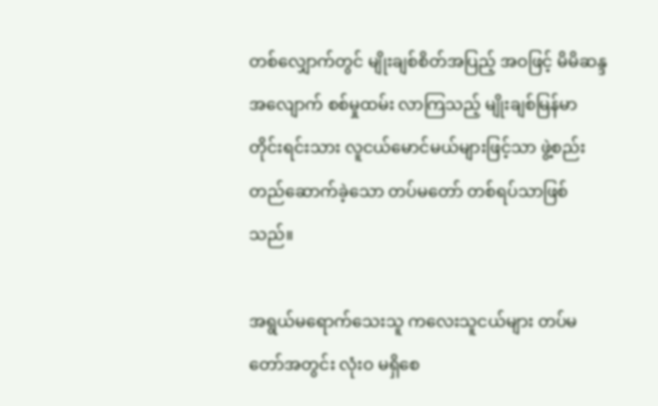တစ်လျှောက်တွင် မျိုးချစ်စိတ်အပြည့် အဝဖြင့် မိမိဆန္ဒ အလျောက် စစ်မှုထမ်း လာကြသည့် မျိုးချစ်မြန်မာ တိုင်းရင်းသား လူငယ်မောင်မယ်များဖြင့်သာ ဖွဲ့စည်းတည်ဆောက်ခဲ့သော တပ်မတော် တစ်ရပ်သာဖြစ်သည်။

အရွယ်မရောက်သေးသူ ကလေးသူငယ်များ တပ်မတော်အတွင်း လုံးဝ မရှိစေ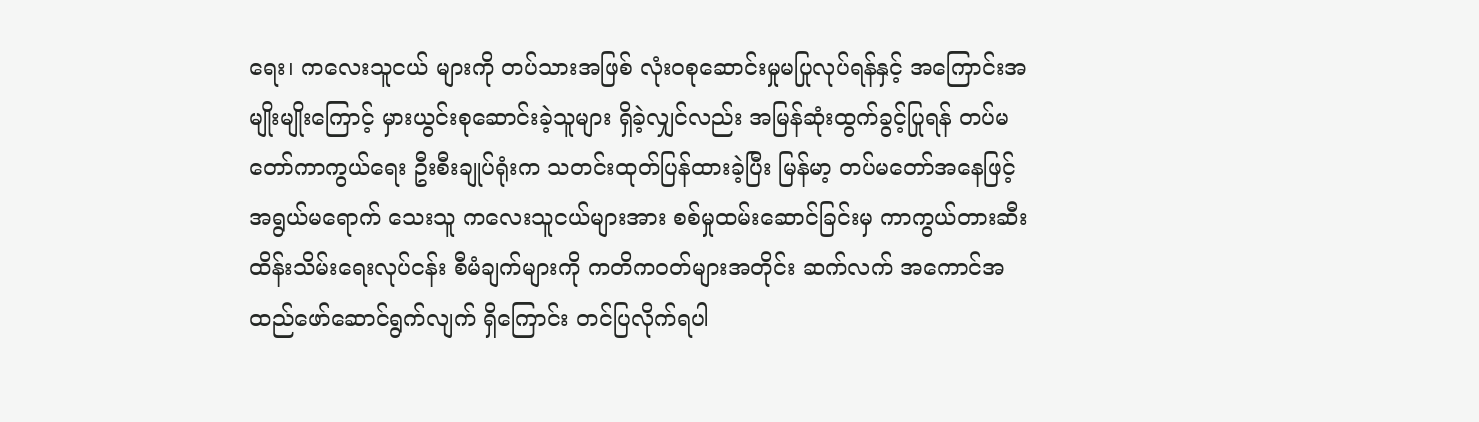ရေး၊ ကလေးသူငယ် များကို တပ်သားအဖြစ် လုံးဝစုဆောင်းမှုမပြုလုပ်ရန်နှင့် အကြောင်းအမျိုးမျိုးကြောင့် မှားယွင်းစုဆောင်းခဲ့သူများ ရှိခဲ့လျှင်လည်း အမြန်ဆုံးထွက်ခွင့်ပြုရန် တပ်မတော်ကာကွယ်ရေး ဦးစီးချုပ်ရုံးက သတင်းထုတ်ပြန်ထားခဲ့ပြီး မြန်မာ့ တပ်မတော်အနေဖြင့် အရွယ်မရောက် သေးသူ ကလေးသူငယ်များအား စစ်မှုထမ်းဆောင်ခြင်းမှ ကာကွယ်တားဆီး ထိန်းသိမ်းရေးလုပ်ငန်း စီမံချက်များကို ကတိကဝတ်များအတိုင်း ဆက်လက် အကောင်အထည်ဖော်ဆောင်ရွက်လျက် ရှိကြောင်း တင်ပြလိုက်ရပါ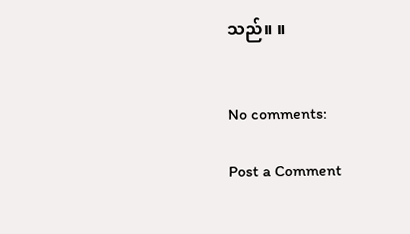သည်။ ။


No comments:

Post a Comment